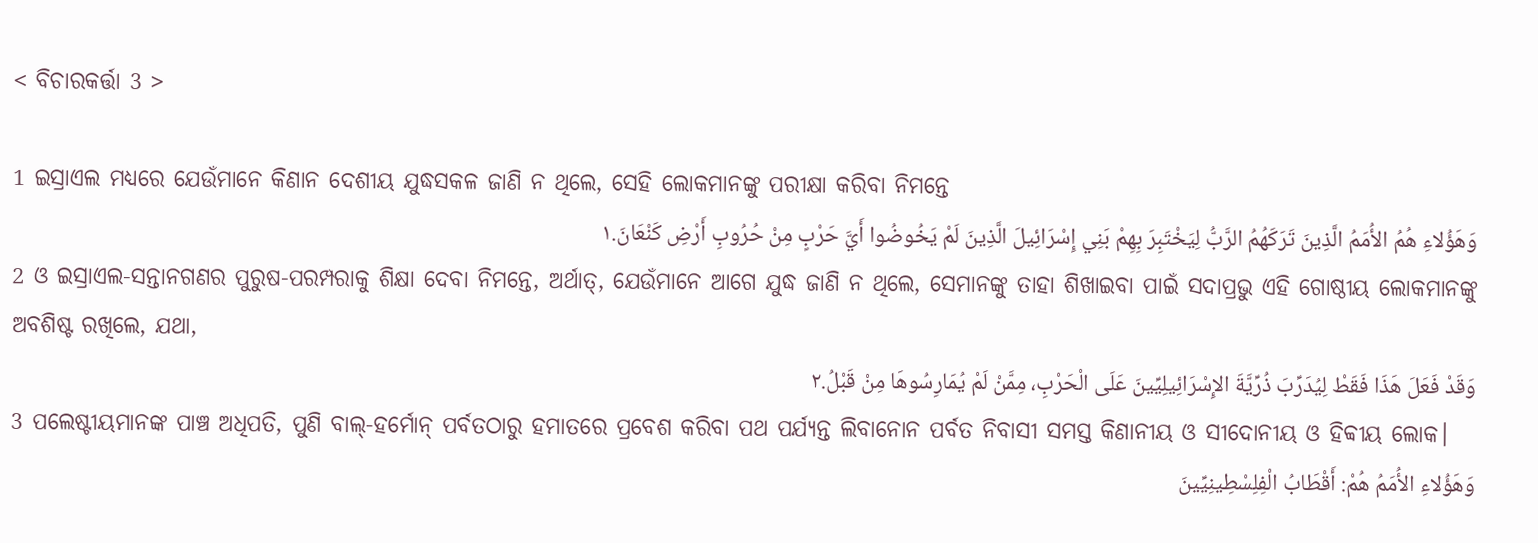< ବିଚାରକର୍ତ୍ତା 3 >

1 ଇସ୍ରାଏଲ ମଧ୍ୟରେ ଯେଉଁମାନେ କିଣାନ ଦେଶୀୟ ଯୁଦ୍ଧସକଳ ଜାଣି ନ ଥିଲେ, ସେହି ଲୋକମାନଙ୍କୁ ପରୀକ୍ଷା କରିବା ନିମନ୍ତେ
وَهَؤُلاءِ هُمُ الأُمَمُ الَّذِينَ تَرَكَهُمُ الرَّبُّ لِيَخْتَبِرَ بِهِمْ بَنِي إِسْرَائِيلَ الَّذِينَ لَمْ يَخُوضُوا أَيَّ حَرْبٍ مِنْ حُرُوبِ أَرْضِ كَنْعَانَ.١
2 ଓ ଇସ୍ରାଏଲ-ସନ୍ତାନଗଣର ପୁରୁଷ-ପରମ୍ପରାକୁ ଶିକ୍ଷା ଦେବା ନିମନ୍ତେ, ଅର୍ଥାତ୍‍, ଯେଉଁମାନେ ଆଗେ ଯୁଦ୍ଧ ଜାଣି ନ ଥିଲେ, ସେମାନଙ୍କୁ ତାହା ଶିଖାଇବା ପାଇଁ ସଦାପ୍ରଭୁ ଏହି ଗୋଷ୍ଠୀୟ ଲୋକମାନଙ୍କୁ ଅବଶିଷ୍ଟ ରଖିଲେ, ଯଥା,
وَقَدْ فَعَلَ هَذَا فَقَطْ لِيُدَرِّبَ ذُرِّيَّةَ الإِسْرَائِيلِيِّينَ عَلَى الْحَرْبِ، مِمَّنْ لَمْ يُمَارِسُوهَا مِنْ قَبْلُ.٢
3 ପଲେଷ୍ଟୀୟମାନଙ୍କ ପାଞ୍ଚ ଅଧିପତି, ପୁଣି ବାଲ୍‍-ହର୍ମୋନ୍‍ ପର୍ବତଠାରୁ ହମାତରେ ପ୍ରବେଶ କରିବା ପଥ ପର୍ଯ୍ୟନ୍ତ ଲିବାନୋନ ପର୍ବତ ନିବାସୀ ସମସ୍ତ କିଣାନୀୟ ଓ ସୀଦୋନୀୟ ଓ ହିବ୍ବୀୟ ଲୋକ।
وَهَؤُلاءِ الأُمَمُ هُمْ: أَقْطَابُ الْفِلِسْطِينِيِّينَ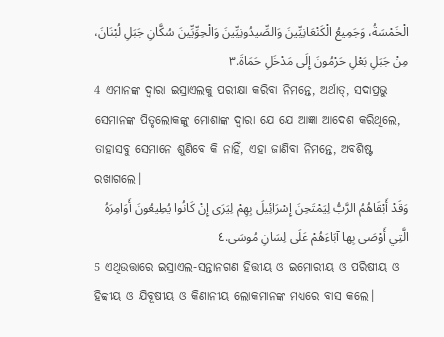الْخَمْسَةُ، وَجَمِيعُ الْكَنْعَانِيِّينَ وَالصِّيدُونِيِّينَ وَالْحِوِّيِّينَ سُكَّانِ جَبَلِ لُبْنَانَ، مِنْ جَبَلِ بَعْلِ حَرْمُونَ إِلَى مَدْخَلِ حَمَاةَ.٣
4 ଏମାନଙ୍କ ଦ୍ୱାରା ଇସ୍ରାଏଲକୁ ପରୀକ୍ଷା କରିବା ନିମନ୍ତେ, ଅର୍ଥାତ୍‍, ସଦାପ୍ରଭୁ ସେମାନଙ୍କ ପିତୃଲୋକଙ୍କୁ ମୋଶାଙ୍କ ଦ୍ୱାରା ଯେ ଯେ ଆଜ୍ଞା ଆଦେଶ କରିଥିଲେ, ତାହାସବୁ ସେମାନେ ଶୁଣିବେ କି ନାହିଁ, ଏହା ଜାଣିବା ନିମନ୍ତେ, ଅବଶିଷ୍ଟ ରଖାଗଲେ।
وَقَدْ أَبْقَاهُمُ الرَّبُّ لِيَمْتَحِنَ إِسْرَائِيلَ بِهِمْ لِيَرَى إِنْ كَانُوا يُطِيعُونَ أَوَامِرَهُ الَّتِي أَوْصَى بِها آبَاءَهُمْ عَلَى لِسَانِ مُوسَى.٤
5 ଏଥିଉତ୍ତାରେ ଇସ୍ରାଏଲ-ସନ୍ତାନଗଣ ହିତ୍ତୀୟ ଓ ଇମୋରୀୟ ଓ ପରିଷୀୟ ଓ ହିବ୍ବୀୟ ଓ ଯିବୂଷୀୟ ଓ କିଣାନୀୟ ଲୋକମାନଙ୍କ ମଧ୍ୟରେ ବାସ କଲେ।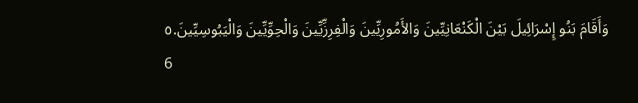وَأَقَامَ بَنُو إِسْرَائِيلَ بَيْنَ الْكَنْعَانِيِّينَ وَالأَمُورِيِّينَ وَالْفِرِزِّيِّينَ وَالْحِوِّيِّينَ وَالْيَبُوسِيِّينَ.٥
6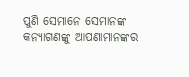ପୁଣି ସେମାନେ ସେମାନଙ୍କ କନ୍ୟାଗଣଙ୍କୁ ଆପଣାମାନଙ୍କର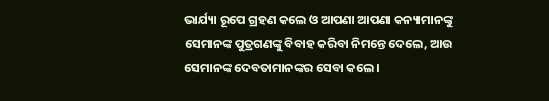ଭାର୍ଯ୍ୟା ରୂପେ ଗ୍ରହଣ କଲେ ଓ ଆପଣା ଆପଣା କନ୍ୟାମାନଙ୍କୁ ସେମାନଙ୍କ ପୁତ୍ରଗଣଙ୍କୁ ବିବାହ କରିବା ନିମନ୍ତେ ଦେଲେ, ଆଉ ସେମାନଙ୍କ ଦେବତାମାନଙ୍କର ସେବା କଲେ।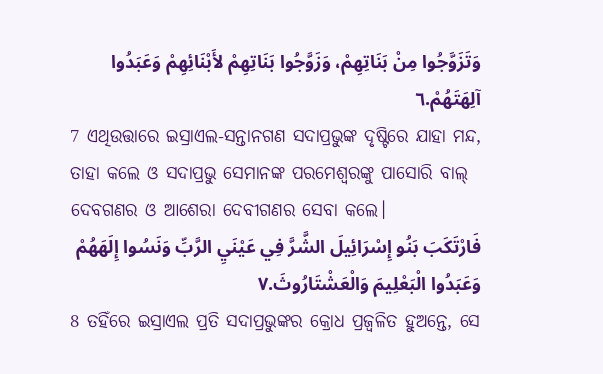وَتَزَوَّجُوا مِنْ بَنَاتِهِمْ، وَزَوَّجُوا بَنَاتِهِمْ لأَبْنَائِهِمْ وَعَبَدُوا آلِهَتَهُمْ.٦
7 ଏଥିଉତ୍ତାରେ ଇସ୍ରାଏଲ-ସନ୍ତାନଗଣ ସଦାପ୍ରଭୁଙ୍କ ଦୃଷ୍ଟିରେ ଯାହା ମନ୍ଦ, ତାହା କଲେ ଓ ସଦାପ୍ରଭୁ ସେମାନଙ୍କ ପରମେଶ୍ୱରଙ୍କୁ ପାସୋରି ବାଲ୍‍ ଦେବଗଣର ଓ ଆଶେରା ଦେବୀଗଣର ସେବା କଲେ।
فَارْتَكَبَ بَنُو إِسْرَائِيلَ الشَّرَّ فِي عَيْنَيِ الرَّبِّ وَنَسُوا إِلَهَهُمْ وَعَبَدُوا الْبَعْلِيمَ وَالْعَشْتَارُوثَ.٧
8 ତହିଁରେ ଇସ୍ରାଏଲ ପ୍ରତି ସଦାପ୍ରଭୁଙ୍କର କ୍ରୋଧ ପ୍ରଜ୍ୱଳିତ ହୁଅନ୍ତେ, ସେ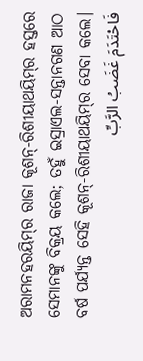ଅରାମନହରୟିମ୍‍ର ରାଜା କୂଶନ୍-ରିଶୀୟାଥୟିମ୍‍ର ହସ୍ତରେ ସେମାନଙ୍କୁ ବିକ୍ରୟ କଲେ; ତହୁଁ ଇସ୍ରାଏଲ-ସନ୍ତାନଗଣ ଆଠ ବର୍ଷ ପର୍ଯ୍ୟନ୍ତ ସେହି କୂଶନ୍‍-ରିଶୀୟାଥୟିମ୍‍ର ସେବା କଲେ।
فَاحْتَدَمَ غَضَبُ الرَّبِّ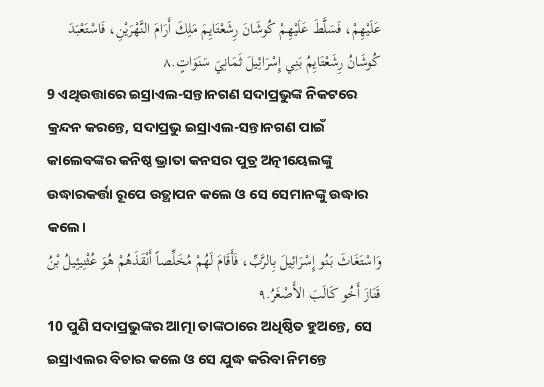عَلَيْهِمْ، فَسَلَّطَ عَلَيْهِمْ كُوشَانَ رِشَعْتَايِمَ مَلِكَ أَرَامَ النَّهْرَيْنِ، فَاسْتَعْبَدَ كُوشَانُ رِشَعْتَايِمُ بَنِي إِسْرَائِيلَ ثَمَانِيَ سَنَوَاتٍ.٨
9 ଏଥିଉତ୍ତାରେ ଇସ୍ରାଏଲ-ସନ୍ତାନଗଣ ସଦାପ୍ରଭୁଙ୍କ ନିକଟରେ କ୍ରନ୍ଦନ କରନ୍ତେ, ସଦାପ୍ରଭୁ ଇସ୍ରାଏଲ-ସନ୍ତାନଗଣ ପାଇଁ କାଲେବଙ୍କର କନିଷ୍ଠ ଭ୍ରାତା କନସର ପୁତ୍ର ଅତ୍ନୀୟେଲଙ୍କୁ ଉଦ୍ଧାରକର୍ତ୍ତା ରୂପେ ଉତ୍ଥାପନ କଲେ ଓ ସେ ସେମାନଙ୍କୁ ଉଦ୍ଧାର କଲେ।
وَاسْتَغَاثَ بَنُو إِسْرَائِيلَ بِالرَّبِّ، فَأَقَامَ لَهُمْ مُخَلِّصاً أَنْقَذَهُمْ هُوَ عُثْنِيئِيلُ بْنُ قَنَازَ أَخُو كَالَبَ الأَصْغَرُ.٩
10 ପୁଣି ସଦାପ୍ରଭୁଙ୍କର ଆତ୍ମା ତାଙ୍କଠାରେ ଅଧିଷ୍ଠିତ ହୁଅନ୍ତେ, ସେ ଇସ୍ରାଏଲର ବିଚାର କଲେ ଓ ସେ ଯୁଦ୍ଧ କରିବା ନିମନ୍ତେ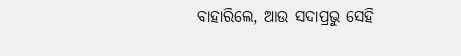ବାହାରିଲେ, ଆଉ ସଦାପ୍ରଭୁ ସେହି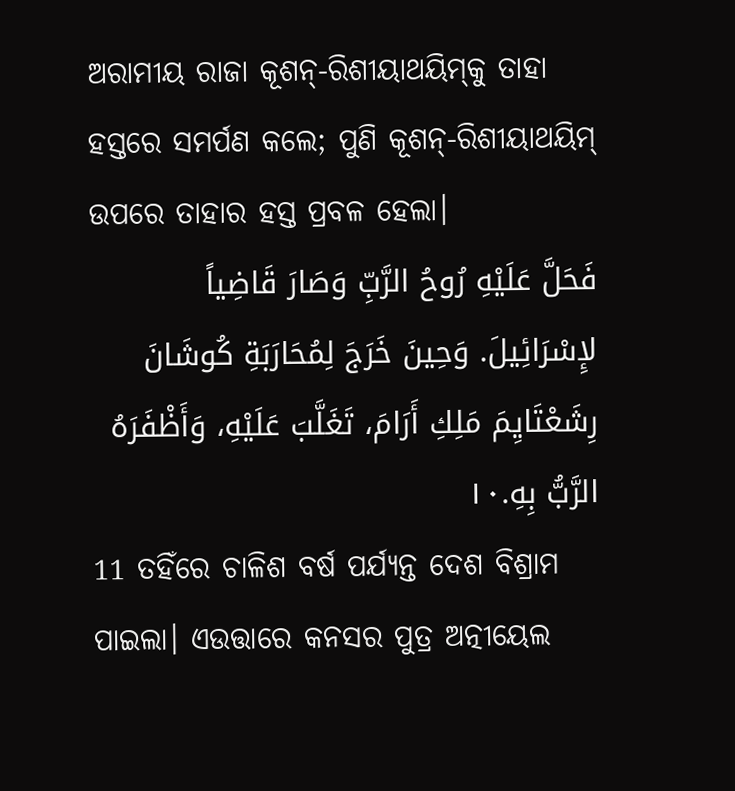ଅରାମୀୟ ରାଜା କୂଶନ୍‍-ରିଶୀୟାଥୟିମ୍‍କୁ ତାହା ହସ୍ତରେ ସମର୍ପଣ କଲେ; ପୁଣି କୂଶନ୍‍-ରିଶୀୟାଥୟିମ୍‍ ଉପରେ ତାହାର ହସ୍ତ ପ୍ରବଳ ହେଲା।
فَحَلَّ عَلَيْهِ رُوحُ الرَّبِّ وَصَارَ قَاضِياً لإِسْرَائِيلَ. وَحِينَ خَرَجَ لِمُحَارَبَةِ كُوشَانَ رِشَعْتَايِمَ مَلِكِ أَرَامَ، تَغَلَّبَ عَلَيْهِ، وَأَظْفَرَهُ الرَّبُّ بِهِ.١٠
11 ତହିଁରେ ଚାଳିଶ ବର୍ଷ ପର୍ଯ୍ୟନ୍ତ ଦେଶ ବିଶ୍ରାମ ପାଇଲା। ଏଉତ୍ତାରେ କନସର ପୁତ୍ର ଅତ୍ନୀୟେଲ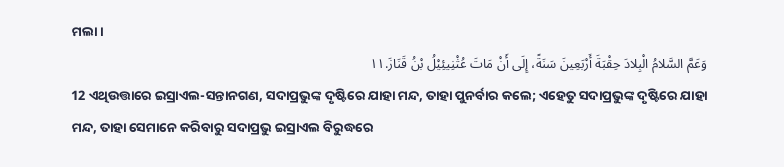ମଲା।
وَعَمَّ السَّلامُ الْبِلادَ حِقْبَةَ أَرْبَعِينَ سَنَةً، إِلَى أَنْ مَاتَ عُثْنِيئِيْلُ بْنُ قَنَازَ.١١
12 ଏଥିଉତ୍ତାରେ ଇସ୍ରାଏଲ-ସନ୍ତାନଗଣ, ସଦାପ୍ରଭୁଙ୍କ ଦୃଷ୍ଟିରେ ଯାହା ମନ୍ଦ, ତାହା ପୁନର୍ବାର କଲେ; ଏହେତୁ ସଦାପ୍ରଭୁଙ୍କ ଦୃଷ୍ଟିରେ ଯାହା ମନ୍ଦ, ତାହା ସେମାନେ କରିବାରୁ ସଦାପ୍ରଭୁ ଇସ୍ରାଏଲ ବିରୁଦ୍ଧରେ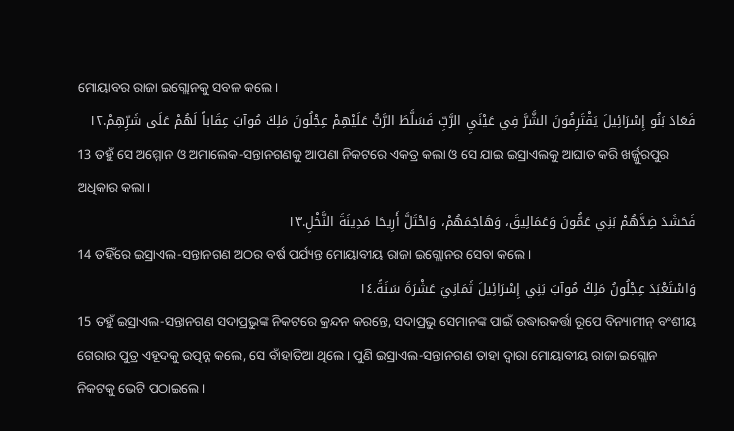ମୋୟାବର ରାଜା ଇଗ୍ଲୋନକୁ ସବଳ କଲେ।
فَعَادَ بَنُو إِسْرَائِيلَ يَقْتَرِفُونَ الشَّرَّ فِي عَيْنَيِ الرَّبِّ فَسَلَّطَ الرَّبُّ عَلَيْهِمْ عِجْلُونَ مَلِكَ مُوآبَ عِقَاباً لَهُمْ عَلَى شَرِّهِمْ.١٢
13 ତହୁଁ ସେ ଅମ୍ମୋନ ଓ ଅମାଲେକ-ସନ୍ତାନଗଣକୁ ଆପଣା ନିକଟରେ ଏକତ୍ର କଲା ଓ ସେ ଯାଇ ଇସ୍ରାଏଲକୁ ଆଘାତ କରି ଖର୍ଜ୍ଜୁରପୁର ଅଧିକାର କଲା।
فَحَشَدَ ضِدَّهُمْ بَنِي عَمُّونَ وَعَمَالِيقَ، وَهَاجَمَهُمْ، وَاحْتَلَّ أَرِيحَا مَدِينَةَ النَّخْلِ.١٣
14 ତହିଁରେ ଇସ୍ରାଏଲ-ସନ୍ତାନଗଣ ଅଠର ବର୍ଷ ପର୍ଯ୍ୟନ୍ତ ମୋୟାବୀୟ ରାଜା ଇଗ୍ଲୋନର ସେବା କଲେ।
وَاسْتَعْبَدَ عِجْلُونُ مَلِكُ مُوآبَ بَنِي إِسْرَائِيلَ ثَمَانِيَ عَشْرَةَ سَنَةً.١٤
15 ତହୁଁ ଇସ୍ରାଏଲ-ସନ୍ତାନଗଣ ସଦାପ୍ରଭୁଙ୍କ ନିକଟରେ କ୍ରନ୍ଦନ କରନ୍ତେ, ସଦାପ୍ରଭୁ ସେମାନଙ୍କ ପାଇଁ ଉଦ୍ଧାରକର୍ତ୍ତା ରୂପେ ବିନ୍ୟାମୀନ୍ ବଂଶୀୟ ଗେରାର ପୁତ୍ର ଏହୂଦକୁ ଉତ୍ପନ୍ନ କଲେ, ସେ ବାଁହାତିଆ ଥିଲେ। ପୁଣି ଇସ୍ରାଏଲ-ସନ୍ତାନଗଣ ତାହା ଦ୍ୱାରା ମୋୟାବୀୟ ରାଜା ଇଗ୍ଲୋନ ନିକଟକୁ ଭେଟି ପଠାଇଲେ।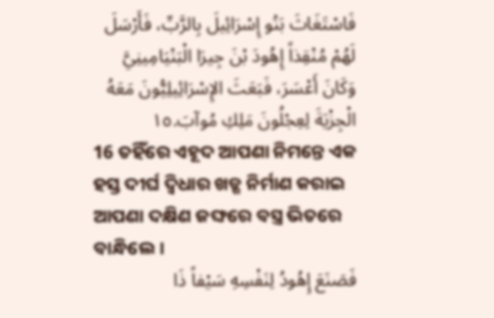فَاسْتَغَاثَ بَنُو إِسْرَائِيلَ بِالرَّبِّ، فَأَرْسَلَ لَهُمْ مُنْقِذاً إِهُودَ بْنَ جِيرَا الْبَنْيَامِينِيَّ وَكَانَ أَعْسَرَ، فَبَعَثَ الإِسْرَائِيلِيُّونَ مَعَهُ الْجِزْيَةَ لِعِجْلُونَ مَلِكِ مُوآبَ.١٥
16 ତହିଁରେ ଏହୂଦ ଆପଣା ନିମନ୍ତେ ଏକ ହସ୍ତ ଦୀର୍ଘ ଦ୍ୱିଧାର ଖଡ୍ଗ ନିର୍ମାଣ କରାଇ ଆପଣା ଦକ୍ଷିଣ ଜଙ୍ଘରେ ବସ୍ତ୍ର ଭିତରେ ବାନ୍ଧିଲେ।
فَصَنَعَ إِهُودُ لِنَفْسِهِ سَيْفاً ذَا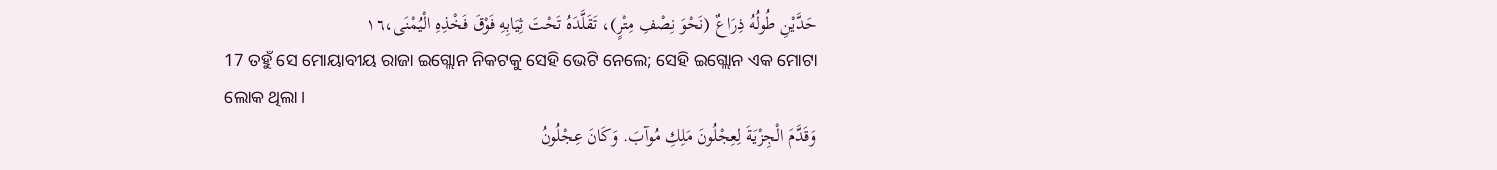حَدَّيْنِ طُولُهُ ذِرَاعٌ (نَحْوَ نِصْفِ مِتْرٍ)، تَقَلَّدَهُ تَحْتَ ثِيَابِهِ فَوْقَ فَخْذِهِ الْيُمْنَى،١٦
17 ତହୁଁ ସେ ମୋୟାବୀୟ ରାଜା ଇଗ୍ଲୋନ ନିକଟକୁ ସେହି ଭେଟି ନେଲେ; ସେହି ଇଗ୍ଲୋନ ଏକ ମୋଟା ଲୋକ ଥିଲା।
وَقَدَّمَ الْجِزْيَةَ لِعِجْلُونَ مَلِكِ مُوآبَ. وَكَانَ عِجْلُونُ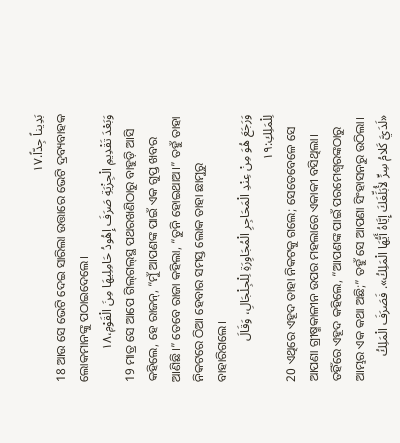بَدِيناً جِدّاً.١٧
18 ଆଉ ସେ ଭେଟି ଦେଇ ସାରିଲା ଉତ୍ତାରେ ଭେଟି ଦ୍ରବ୍ୟବାହକ ଲୋକମାନଙ୍କୁ ପଠାଇଦେଲେ।
وَبَعْدَ تَقْدِيمِ الْجِزْيَةِ صَرَفَ إِهُودُ حَامِلِيهَا مِنَ الْقَوْمِ،١٨
19 ମାତ୍ର ସେ ଆପେ ଗିଲ୍‍ଗଲ୍‍ସ୍ଥ ପଥରଖଣିଠାରୁ ବାହୁଡ଼ି ଆସି କହିଲେ, ହେ ରାଜନ୍‍, “ମୁଁ ଆପଣଙ୍କ ପାଇଁ ଏକ ଗୁପ୍ତ ଖବର ଆଣିଛି।” ତେବେ ରାଜା କହିଲା, “ତୁନି ହୋଇଥାଅ।” ତହୁଁ ତାହା ନିକଟରେ ଠିଆ ହେବାର ସମସ୍ତ ଲୋକ ତାହା ଛାମୁରୁ ବାହାରିଗଲେ।
وَرَجَعَ هُوَ مِنْ عِنْدِ الْمَحَاجِرِ الْمُجَاوِرَةِ لِلْجِلْجَالِ، وَقَالَ لِلْمَلِكِ:١٩
20 ଏଥିରେ ଏହୂଦ ତାହା ନିକଟକୁ ଗଲେ; ସେତେବେଳେ ସେ ଆପଣା ଗ୍ରୀଷ୍ମକାଳୀନ ଉପର ମହଲାରେ ଏକାକୀ ବସିଥିଲା। ତହିଁରେ ଏହୂଦ କହିଲେ, “ଆପଣଙ୍କ ପାଇଁ ପରମେଶ୍ୱରଙ୍କଠାରୁ ଆମ୍ଭର ଏକ କଥା ଅଛି;” ତହୁଁ ସେ ଆପଣା ସିଂହାସନରୁ ଉଠିଲା।
«لَدَيَّ كَلامُ سِرٍّ لأُبَلِّغَكَ إِيَّاهُ أَيُّهَا الْمَلِكُ». فَصَرَفَ الْمَلِكُ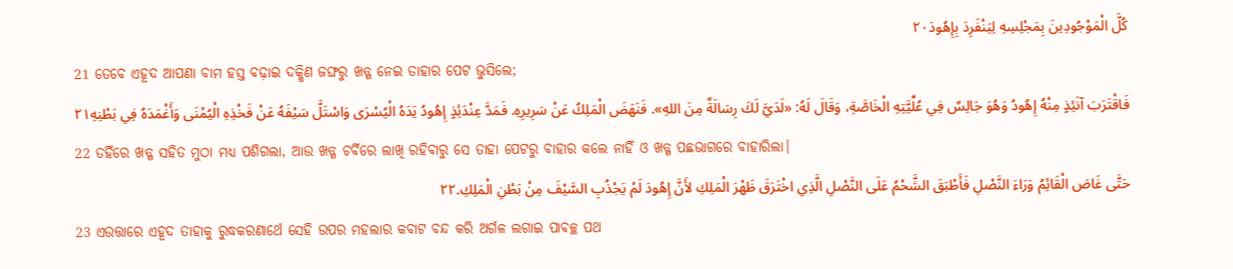كُلَّ الْمَوْجُودِينَ بِمَجْلِسِهِ لِيَنْفَرِدَ بِإِهُودَ٢٠
21 ତେବେ ଏହୂଦ ଆପଣା ବାମ ହସ୍ତ ବଢ଼ାଇ ଦକ୍ଷିଣ ଜଙ୍ଘରୁ ଖଡ୍ଗ ନେଇ ତାହାର ପେଟ ଭୁସିଲେ;
فَاقْتَرَبَ آنَئِذٍ مِنْهُ إِهُودُ وَهُوَ جَالِسٌ فِي عُلِّيَّتِهِ الْخَاصَّةِ، وَقَالَ لَهُ: «لَدَيَّ لَكَ رِسَالَةٌ مِنَ اللهِ». فَنَهَضَ الْمَلِكُ عَنْ سَرِيرِهِ. فَمَدَّ عِنْدَئِذٍ إِهُودُ يَدَهُ الْيُسْرَى وَاسْتَلَّ سَيْفَهُ عَنْ فَخْذِهِ الْيُمْنَى وَأَغْمَدَهُ فِي بَطْنِهِ٢١
22 ତହିଁରେ ଖଡ୍ଗ ସହିତ ମୁଠା ମଧ୍ୟ ପଶିଗଲା, ଆଉ ଖଡ୍ଗ ଚର୍ବିରେ ଲାଖି ରହିବାରୁ ସେ ତାହା ପେଟରୁ ବାହାର କଲେ ନାହିଁ ଓ ଖଡ୍ଗ ପଛଭାଗରେ ବାହାରିଲା।
حَتَّى غَاصَ الْقَائِمُ وَرَاءَ النَّصْلِ فَأَطْبَقَ الشَّحْمُ عَلَى النَّصْلِ الَّذِي اخْتَرَقَ ظَهْرَ الْمَلِكِ لأَنَّ إِهُودَ لَمْ يَجْذُبِ السَّيْفَ مِنْ بَطْنِ الْمَلِكِ.٢٢
23 ଏଉତ୍ତାରେ ଏହୂଦ ତାହାକୁ ରୁଦ୍ଧକରଣାର୍ଥେ ସେହି ଉପର ମହଲାର କବାଟ ବନ୍ଦ କରି ଅର୍ଗଳ ଲଗାଇ ପାବଚ୍ଛ ପଥ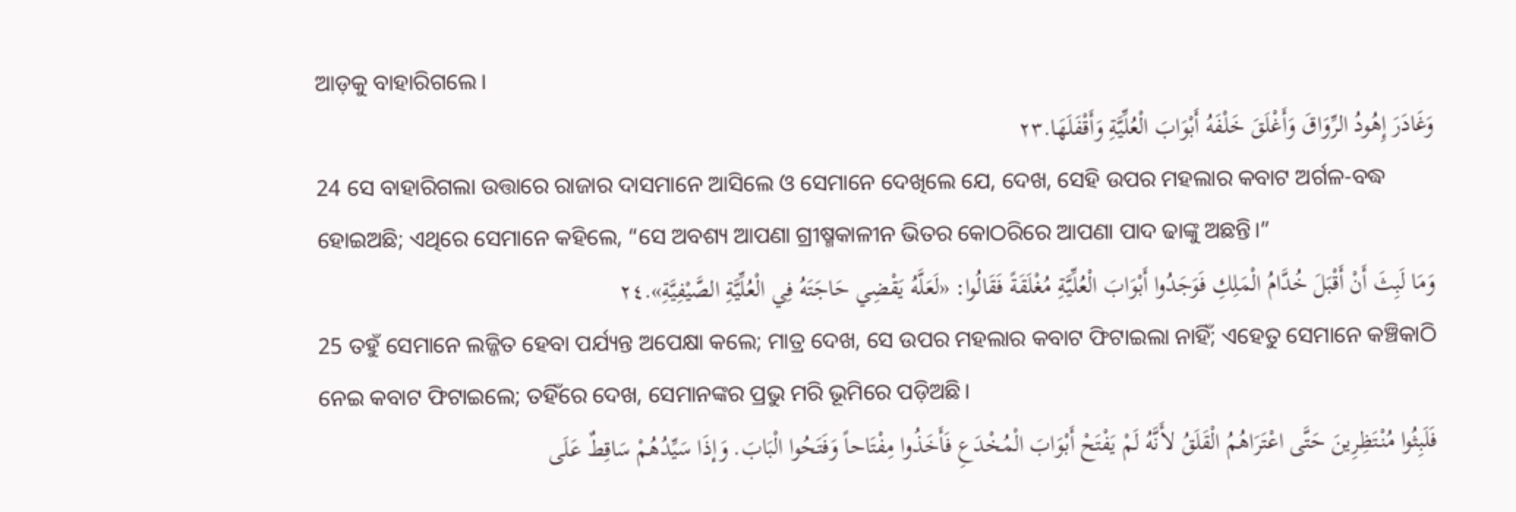ଆଡ଼କୁ ବାହାରିଗଲେ।
وَغَادَرَ إِهُودُ الرِّوَاقَ وَأَغْلَقَ خَلْفَهُ أَبْوَابَ الْعُلِّيَّةِ وَأَقْفَلَهَا.٢٣
24 ସେ ବାହାରିଗଲା ଉତ୍ତାରେ ରାଜାର ଦାସମାନେ ଆସିଲେ ଓ ସେମାନେ ଦେଖିଲେ ଯେ, ଦେଖ, ସେହି ଉପର ମହଲାର କବାଟ ଅର୍ଗଳ-ବଦ୍ଧ ହୋଇଅଛି; ଏଥିରେ ସେମାନେ କହିଲେ, “ସେ ଅବଶ୍ୟ ଆପଣା ଗ୍ରୀଷ୍ମକାଳୀନ ଭିତର କୋଠରିରେ ଆପଣା ପାଦ ଢାଙ୍କୁ ଅଛନ୍ତି।”
وَمَا لَبِثَ أَنْ أَقْبَلَ خُدَّامُ الْمَلِكِ فَوَجَدُوا أَبْوَابَ الْعُلِّيَّةِ مُغْلَقَةً فَقَالُوا: «لَعَلَّهُ يَقْضِي حَاجَتَهُ فِي الْعُلِّيَّةِ الصَّيْفِيَّةِ».٢٤
25 ତହୁଁ ସେମାନେ ଲଜ୍ଜିତ ହେବା ପର୍ଯ୍ୟନ୍ତ ଅପେକ୍ଷା କଲେ; ମାତ୍ର ଦେଖ, ସେ ଉପର ମହଲାର କବାଟ ଫିଟାଇଲା ନାହିଁ; ଏହେତୁ ସେମାନେ କଞ୍ଚିକାଠି ନେଇ କବାଟ ଫିଟାଇଲେ; ତହିଁରେ ଦେଖ, ସେମାନଙ୍କର ପ୍ରଭୁ ମରି ଭୂମିରେ ପଡ଼ିଅଛି।
فَلَبِثُوا مُنْتَظِرِينَ حَتَّى اعْتَرَاهُمُ الْقَلَقُ لأَنَّهُ لَمْ يَفْتَحْ أَبْوَابَ الْمُخْدَعِ فَأَخَذُوا مِفْتَاحاً وَفَتَحُوا الْبَابَ. وَإذَا سَيِّدُهُمْ سَاقِطٌ عَلَى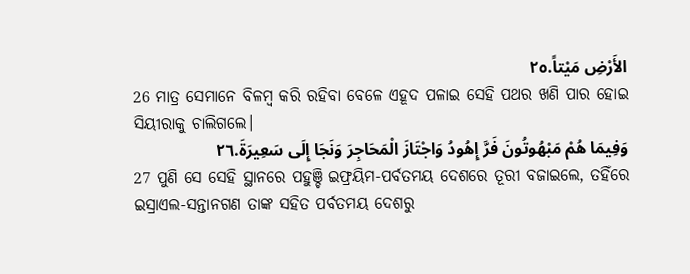الأَرْضِ مَيْتاً.٢٥
26 ମାତ୍ର ସେମାନେ ବିଳମ୍ବ କରି ରହିବା ବେଳେ ଏହୂଦ ପଳାଇ ସେହି ପଥର ଖଣି ପାର ହୋଇ ସିୟୀରାକୁ ଚାଲିଗଲେ।
وَفِيمَا هُمْ مَبْهُوتُونَ فَرَّ إِهُودُ وَاجْتَازَ الْمَحَاجِرَ وَنَجَا إِلَى سَعِيرَةَ.٢٦
27 ପୁଣି ସେ ସେହି ସ୍ଥାନରେ ପହୁଞ୍ଚି ଇଫ୍ରୟିମ-ପର୍ବତମୟ ଦେଶରେ ତୂରୀ ବଜାଇଲେ, ତହିଁରେ ଇସ୍ରାଏଲ-ସନ୍ତାନଗଣ ତାଙ୍କ ସହିତ ପର୍ବତମୟ ଦେଶରୁ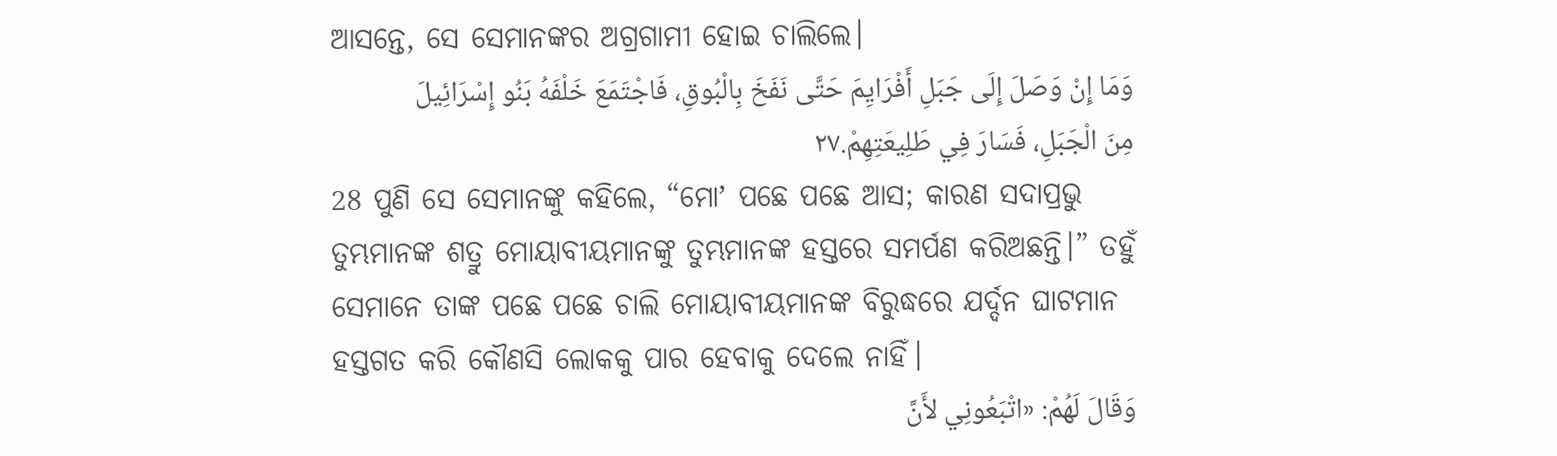ଆସନ୍ତେ, ସେ ସେମାନଙ୍କର ଅଗ୍ରଗାମୀ ହୋଇ ଚାଲିଲେ।
وَمَا إِنْ وَصَلَ إِلَى جَبَلِ أَفْرَايِمَ حَتَّى نَفَخَ بِالْبُوقِ، فَاجْتَمَعَ خَلْفَهُ بَنُو إِسْرَائِيلَ مِنَ الْجَبَلِ، فَسَارَ فِي طَلِيعَتِهِمْ.٢٧
28 ପୁଣି ସେ ସେମାନଙ୍କୁ କହିଲେ, “ମୋʼ ପଛେ ପଛେ ଆସ; କାରଣ ସଦାପ୍ରଭୁ ତୁମ୍ଭମାନଙ୍କ ଶତ୍ରୁ ମୋୟାବୀୟମାନଙ୍କୁ ତୁମ୍ଭମାନଙ୍କ ହସ୍ତରେ ସମର୍ପଣ କରିଅଛନ୍ତି।” ତହୁଁ ସେମାନେ ତାଙ୍କ ପଛେ ପଛେ ଚାଲି ମୋୟାବୀୟମାନଙ୍କ ବିରୁଦ୍ଧରେ ଯର୍ଦ୍ଦନ ଘାଟମାନ ହସ୍ତଗତ କରି କୌଣସି ଲୋକକୁ ପାର ହେବାକୁ ଦେଲେ ନାହିଁ।
وَقَالَ لَهُمْ: «اتْبَعُونِي لأَنَّ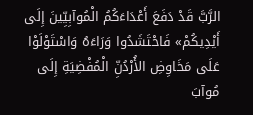الرَّبَّ قَدْ دَفَعَ أَعْدَاءَكُمُ الْمُوآبِيِّينَ إِلَى أَيْدِيكُمْ» فَاحْتَشَدُوا وَرَاءَهُ وَاسْتَوْلَوْا عَلَى مَخَاوِضِ الأُرْدُنِّ الْمُفْضِيَةِ إِلَى مُوآبَ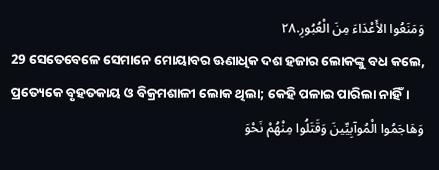وَمَنَعُوا الأَعْدَاءَ مِنَ الْعُبُورِ.٢٨
29 ସେତେବେଳେ ସେମାନେ ମୋୟାବର ଊଣାଧିକ ଦଶ ହଜାର ଲୋକଙ୍କୁ ବଧ କଲେ, ପ୍ରତ୍ୟେକେ ବୃହତକାୟ ଓ ବିକ୍ରମଶାଳୀ ଲୋକ ଥିଲା; କେହି ପଳାଇ ପାରିଲା ନାହିଁ।
وَهَاجَمُوا الْمُوآبِيِّينَ وَقَتَلُوا مِنْهُمْ نَحْوَ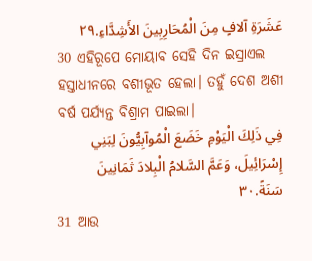عَشَرَةِ آلافٍ مِنَ الْمُحَارِبِينَ الأَشِدَّاءِ.٢٩
30 ଏହିରୂପେ ମୋୟାବ ସେହି ଦିନ ଇସ୍ରାଏଲ ହସ୍ତାଧୀନରେ ବଶୀଭୂତ ହେଲା। ତହୁଁ ଦେଶ ଅଶୀ ବର୍ଷ ପର୍ଯ୍ୟନ୍ତ ବିଶ୍ରାମ ପାଇଲା।
فِي ذَلِكَ الْيَوْمِ خَضَعَ الْمُوآبِيُّونَ لِبَنِي إِسْرَائِيلَ، وَعَمَّ السَّلامُ الْبِلادَ ثَمَانِينَ سَنَةً.٣٠
31 ଆଉ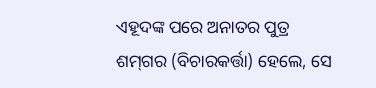ଏହୂଦଙ୍କ ପରେ ଅନାତର ପୁତ୍ର ଶମ୍‍ଗର (ବିଚାରକର୍ତ୍ତା) ହେଲେ, ସେ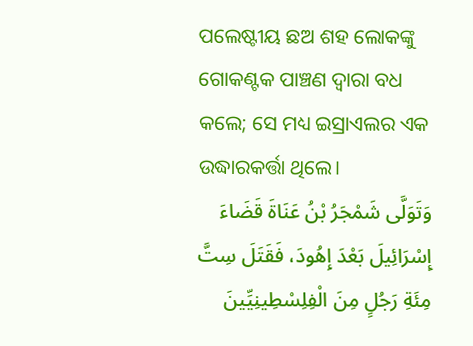ପଲେଷ୍ଟୀୟ ଛଅ ଶହ ଲୋକଙ୍କୁ ଗୋକଣ୍ଟକ ପାଞ୍ଚଣ ଦ୍ୱାରା ବଧ କଲେ; ସେ ମଧ୍ୟ ଇସ୍ରାଏଲର ଏକ ଉଦ୍ଧାରକର୍ତ୍ତା ଥିଲେ।
وَتَوَلَّى شَمْجَرُ بْنُ عَنَاةَ قَضَاءَ إِسْرَائِيلَ بَعْدَ إِهُودَ، فَقَتَلَ سِتَّ مِئَةِ رَجُلٍ مِنَ الْفِلِسْطِينِيِّينَ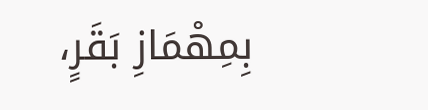بِمِهْمَازِ بَقَرٍ،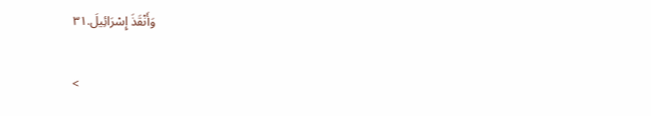وَأَنْقَذَ إِسْرَائِيلَ.٣١

<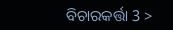ବିଚାରକର୍ତ୍ତା 3 >